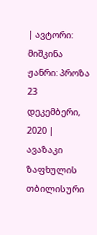| ავტორი: მიშკინა ჟანრი: პროზა 23 დეკემბერი, 2020 |
ავაზაკი ზაფხულის თბილისური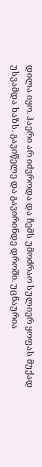დილა იყო. ჰაერი არ იძვროდა და ჩემს უმოძრაო სულიერ ყოფას მუქად უსვამდა ხაზს. გავიწელე და გავირინდე დროში. უცნაურია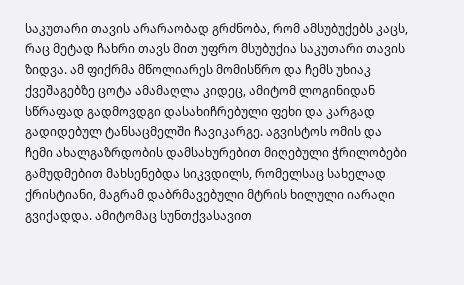საკუთარი თავის არარაობად გრძნობა, რომ ამსუბუქებს კაცს, რაც მეტად ჩახრი თავს მით უფრო მსუბუქია საკუთარი თავის ზიდვა. ამ ფიქრმა მწოლიარეს მომისწრო და ჩემს უხიაკ ქვეშაგებზე ცოტა ამამაღლა კიდეც, ამიტომ ლოგინიდან სწრაფად გადმოვდგი დასახიჩრებული ფეხი და კარგად გადიდებულ ტანსაცმელში ჩავიკარგე. აგვისტოს ომის და ჩემი ახალგაზრდობის დამსახურებით მიღებული ჭრილობები გამუდმებით მახსენებდა სიკვდილს, რომელსაც სახელად ქრისტიანი, მაგრამ დაბრმავებული მტრის ხილული იარაღი გვიქადდა. ამიტომაც სუნთქვასავით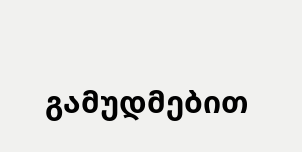გამუდმებით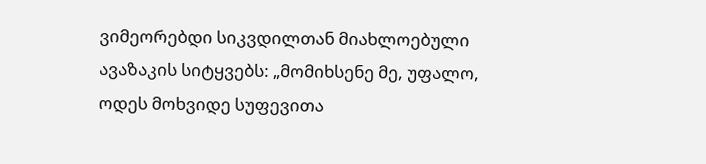ვიმეორებდი სიკვდილთან მიახლოებული ავაზაკის სიტყვებს: „მომიხსენე მე, უფალო, ოდეს მოხვიდე სუფევითა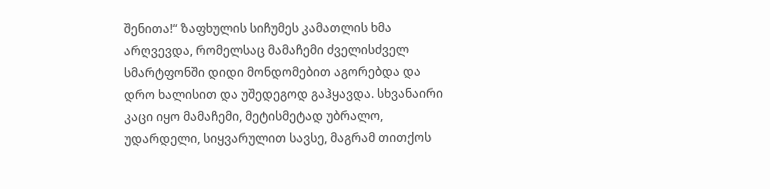შენითა!“ ზაფხულის სიჩუმეს კამათლის ხმა არღვევდა, რომელსაც მამაჩემი ძველისძველ სმარტფონში დიდი მონდომებით აგორებდა და დრო ხალისით და უშედეგოდ გაჰყავდა. სხვანაირი კაცი იყო მამაჩემი, მეტისმეტად უბრალო, უდარდელი, სიყვარულით სავსე, მაგრამ თითქოს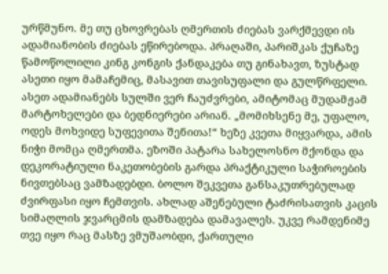ურწმუნო. მე თუ ცხოვრებას ღმერთის ძიებას ვარქმევდი ის ადამიანობის ძიებას ეწირებოდა. პრაღაში, პარიშკას ქუჩაზე წამოწოლილი კინგ კონგის ქანდაკება თუ გინახავთ, ზუსტად ასეთი იყო მამაჩემიც, მასავით თავისუფალი და გულწრფელი. ასეთ ადამიანებს სულში ვერ ჩაუძვრები, ამიტომაც მუდამჟამ მარტოხელები და ბედნიერები არიან. „მომიხსენე მე, უფალო, ოდეს მოხვიდე სუფევითა შენითა!“ ხეზე კვეთა მიყვარდა, ამის ნიჭი მომცა ღმერთმა. ეზოში პატარა სახელოსნო მქონდა და დეკორატიული ნაკეთობების გარდა პრაქტიკული საჭიროების ნივთებსაც ვამზადებდი. ბოლო შეკვეთა განსაკუთრებულად ძვირფასი იყო ჩემთვის. ახლად აშენებული ტაძრისათვის კაცის სიმაღლის ჯვარცმის დამზადება დამავალეს. უკვე რამდენიმე თვე იყო რაც მასზე ვმუშაობდი, ქართული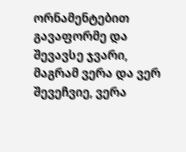ორნამენტებით გავაფორმე და შევავსე ჯვარი, მაგრამ ვერა და ვერ შევეჩვიე, ვერა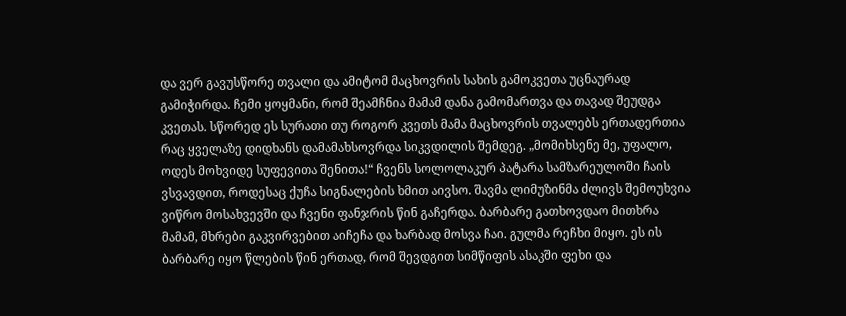და ვერ გავუსწორე თვალი და ამიტომ მაცხოვრის სახის გამოკვეთა უცნაურად გამიჭირდა. ჩემი ყოყმანი, რომ შეამჩნია მამამ დანა გამომართვა და თავად შეუდგა კვეთას. სწორედ ეს სურათი თუ როგორ კვეთს მამა მაცხოვრის თვალებს ერთადერთია რაც ყველაზე დიდხანს დამამახსოვრდა სიკვდილის შემდეგ. „მომიხსენე მე, უფალო, ოდეს მოხვიდე სუფევითა შენითა!“ ჩვენს სოლოლაკურ პატარა სამზარეულოში ჩაის ვსვავდით, როდესაც ქუჩა სიგნალების ხმით აივსო. შავმა ლიმუზინმა ძლივს შემოუხვია ვიწრო მოსახვევში და ჩვენი ფანჯრის წინ გაჩერდა. ბარბარე გათხოვდაო მითხრა მამამ, მხრები გაკვირვებით აიჩეჩა და ხარბად მოსვა ჩაი. გულმა რეჩხი მიყო. ეს ის ბარბარე იყო წლების წინ ერთად, რომ შევდგით სიმწიფის ასაკში ფეხი და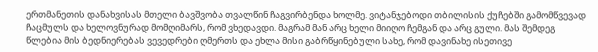ერთმანეთის დანახვისას მთელი ბავშვობა თვალწინ ჩაგვირბენდა ხოლმე. ვიტანჯებოდი თბილისის ქუჩებში გამომწვევად ჩაცმულს და ხელოვნურად მომღიმარს, რომ ვხედავდი. მაგრამ მან არც ხელი მიიღო ჩემგან და არც გული. მას შემდეგ წლებია მის ბედნიერებას ვევედრები ღმერთს და ეხლა მისი გაბრწყინებული სახე, რომ დავინახე ისეთივე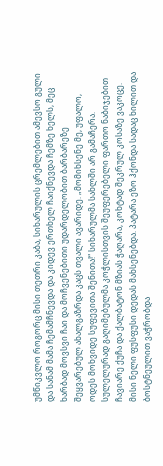უმწიკვლო როგორც მისი თეთრი კაბა, სიხარულის ცრემლებით ამევსო გული და სანამ მამა ჩემამჩნევდა და კიდევ ერთხელ ჩაიქნევდა ჩემზე ხელს, მეც ხარბად მოვსვი ჩაი და მოჩვენებითი უდარდელობით ბარბარეზე შეყვარებულ ახალგაზრდა კაცს თვალი ავარიდე. „მომიხსენე მე, უფალო, ოდეს მოხვიდე სუფევითა შენითა!“ სიხარულმა სახლში არ გამაჩერა. სულელურად გაღიმებულმა კოჭლისთვის შეუფერებელი ფართო ნაბიჯებით ჩავიარე ქუჩა და ქალბატონ მზიას ჭაღარა, კოხტად შეკრულ კოსაზე ვაკოცე. მისი ნელი ფუსფუსი დედას მახსენებდა. პატარა ეზო ჰქონდა სადაც ხილით და ბოსტნეულით ვაჭრობდა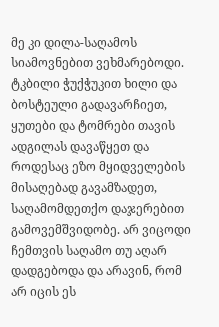მე კი დილა-საღამოს სიამოვნებით ვეხმარებოდი. ტკბილი ჭუქჭუკით ხილი და ბოსტეული გადავარჩიეთ, ყუთები და ტომრები თავის ადგილას დავაწყეთ და როდესაც ეზო მყიდველების მისაღებად გავამზადეთ, საღამომდეთქო დაჯერებით გამოვემშვიდობე. არ ვიცოდი ჩემთვის საღამო თუ აღარ დადგებოდა და არავინ, რომ არ იცის ეს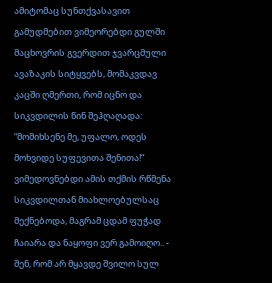ამიტომაც სუნთქვასავით გამუდმებით ვიმეორებდი გულში მაცხოვრის გვერდით ჯვარცმული ავაზაკის სიტყვებს, მომაკვდავ კაცში ღმერთი, რომ იცნო და სიკვდილის წინ შეჰღაღადა: “მომიხსენე მე, უფალო, ოდეს მოხვიდე სუფევითა შენითა!“ ვიმედოვნებდი ამის თქმის რწმენა სიკვდილთან მიახლოებულსაც მექნებოდა, მაგრამ ცდამ ფუჭად ჩაიარა და ნაყოფი ვერ გამოიღო.. - შენ, რომ არ მყავდე შვილო სულ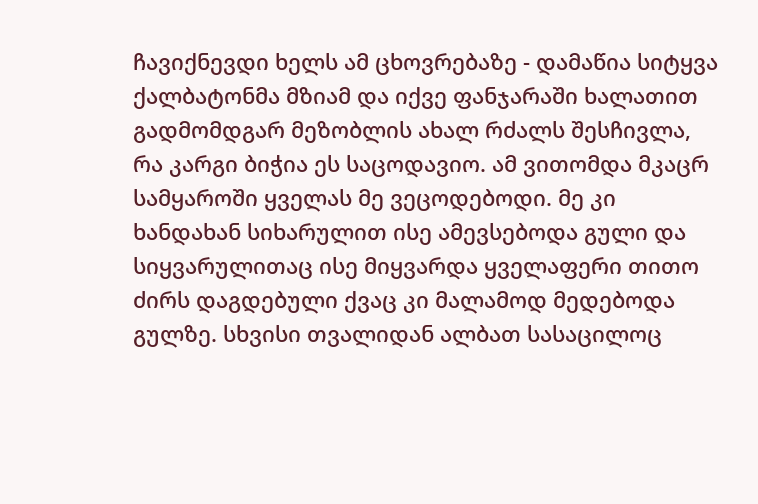ჩავიქნევდი ხელს ამ ცხოვრებაზე - დამაწია სიტყვა ქალბატონმა მზიამ და იქვე ფანჯარაში ხალათით გადმომდგარ მეზობლის ახალ რძალს შესჩივლა, რა კარგი ბიჭია ეს საცოდავიო. ამ ვითომდა მკაცრ სამყაროში ყველას მე ვეცოდებოდი. მე კი ხანდახან სიხარულით ისე ამევსებოდა გული და სიყვარულითაც ისე მიყვარდა ყველაფერი თითო ძირს დაგდებული ქვაც კი მალამოდ მედებოდა გულზე. სხვისი თვალიდან ალბათ სასაცილოც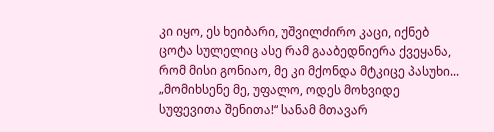კი იყო, ეს ხეიბარი, უშვილძირო კაცი, იქნებ ცოტა სულელიც ასე რამ გააბედნიერა ქვეყანა, რომ მისი გონიაო, მე კი მქონდა მტკიცე პასუხი... „მომიხსენე მე, უფალო, ოდეს მოხვიდე სუფევითა შენითა!“ სანამ მთავარ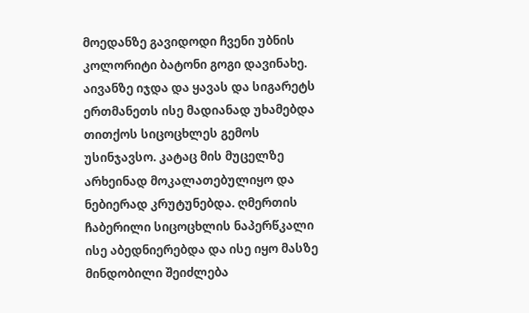მოედანზე გავიდოდი ჩვენი უბნის კოლორიტი ბატონი გოგი დავინახე. აივანზე იჯდა და ყავას და სიგარეტს ერთმანეთს ისე მადიანად უხამებდა თითქოს სიცოცხლეს გემოს უსინჯავსო. კატაც მის მუცელზე არხეინად მოკალათებულიყო და ნებიერად კრუტუნებდა. ღმერთის ჩაბერილი სიცოცხლის ნაპერწკალი ისე აბედნიერებდა და ისე იყო მასზე მინდობილი შეიძლება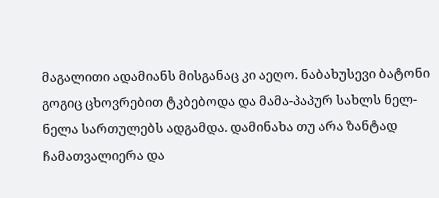მაგალითი ადამიანს მისგანაც კი აეღო. ნაბახუსევი ბატონი გოგიც ცხოვრებით ტკბებოდა და მამა-პაპურ სახლს ნელ-ნელა სართულებს ადგამდა. დამინახა თუ არა ზანტად ჩამათვალიერა და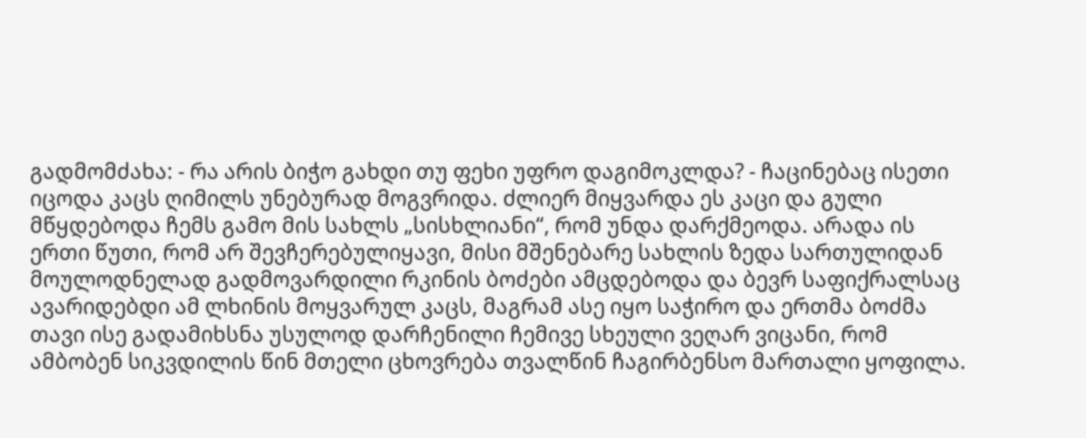გადმომძახა: - რა არის ბიჭო გახდი თუ ფეხი უფრო დაგიმოკლდა? - ჩაცინებაც ისეთი იცოდა კაცს ღიმილს უნებურად მოგვრიდა. ძლიერ მიყვარდა ეს კაცი და გული მწყდებოდა ჩემს გამო მის სახლს „სისხლიანი“, რომ უნდა დარქმეოდა. არადა ის ერთი წუთი, რომ არ შევჩერებულიყავი, მისი მშენებარე სახლის ზედა სართულიდან მოულოდნელად გადმოვარდილი რკინის ბოძები ამცდებოდა და ბევრ საფიქრალსაც ავარიდებდი ამ ლხინის მოყვარულ კაცს, მაგრამ ასე იყო საჭირო და ერთმა ბოძმა თავი ისე გადამიხსნა უსულოდ დარჩენილი ჩემივე სხეული ვეღარ ვიცანი, რომ ამბობენ სიკვდილის წინ მთელი ცხოვრება თვალწინ ჩაგირბენსო მართალი ყოფილა.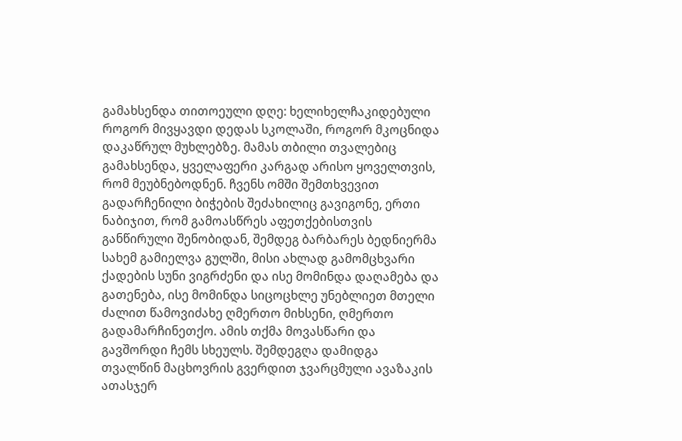გამახსენდა თითოეული დღე: ხელიხელჩაკიდებული როგორ მივყავდი დედას სკოლაში, როგორ მკოცნიდა დაკაწრულ მუხლებზე. მამას თბილი თვალებიც გამახსენდა, ყველაფერი კარგად არისო ყოველთვის, რომ მეუბნებოდნენ. ჩვენს ომში შემთხვევით გადარჩენილი ბიჭების შეძახილიც გავიგონე, ერთი ნაბიჯით, რომ გამოასწრეს აფეთქებისთვის განწირული შენობიდან, შემდეგ ბარბარეს ბედნიერმა სახემ გამიელვა გულში, მისი ახლად გამომცხვარი ქადების სუნი ვიგრძენი და ისე მომინდა დაღამება და გათენება, ისე მომინდა სიცოცხლე უნებლიეთ მთელი ძალით წამოვიძახე ღმერთო მიხსენი, ღმერთო გადამარჩინეთქო. ამის თქმა მოვასწარი და გავშორდი ჩემს სხეულს. შემდეგღა დამიდგა თვალწინ მაცხოვრის გვერდით ჯვარცმული ავაზაკის ათასჯერ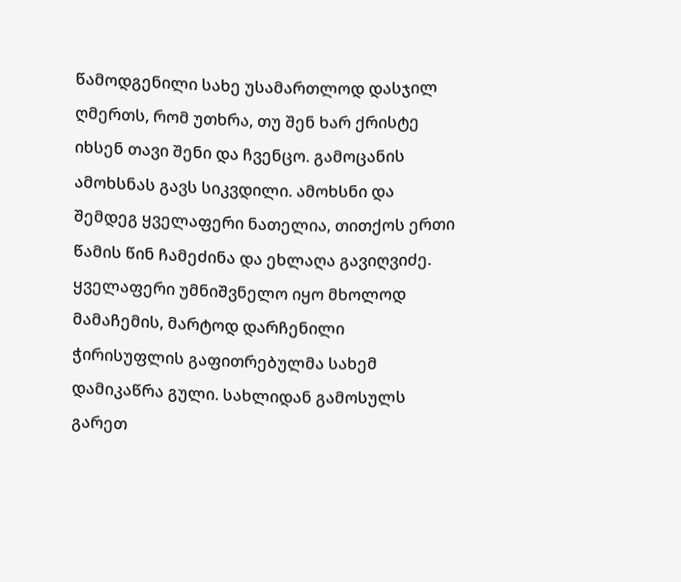წამოდგენილი სახე უსამართლოდ დასჯილ ღმერთს, რომ უთხრა, თუ შენ ხარ ქრისტე იხსენ თავი შენი და ჩვენცო. გამოცანის ამოხსნას გავს სიკვდილი. ამოხსნი და შემდეგ ყველაფერი ნათელია, თითქოს ერთი წამის წინ ჩამეძინა და ეხლაღა გავიღვიძე. ყველაფერი უმნიშვნელო იყო მხოლოდ მამაჩემის, მარტოდ დარჩენილი ჭირისუფლის გაფითრებულმა სახემ დამიკაწრა გული. სახლიდან გამოსულს გარეთ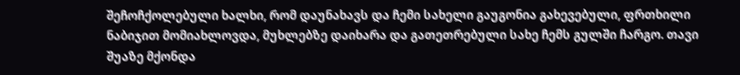შეჩოჩქოლებული ხალხი, რომ დაუნახავს და ჩემი სახელი გაუგონია გახევებული, ფრთხილი ნაბიჯით მომიახლოვდა, მუხლებზე დაიხარა და გათეთრებული სახე ჩემს გულში ჩარგო. თავი შუაზე მქონდა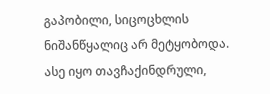გაპობილი, სიცოცხლის ნიშანწყალიც არ მეტყობოდა. ასე იყო თავჩაქინდრული,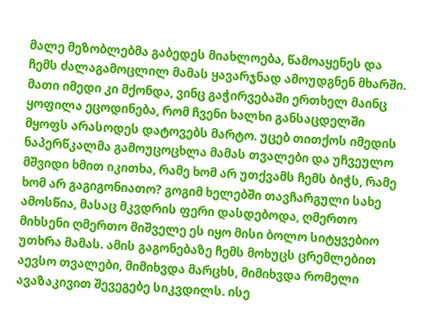მალე მეზობლებმა გაბედეს მიახლოება, წამოაყენეს და ჩემს ძალაგამოცლილ მამას ყავარჯნად ამოუდგნენ მხარში. მათი იმედი კი მქონდა, ვინც გაჭირვებაში ერთხელ მაინც ყოფილა ეცოდინება, რომ ჩვენი ხალხი განსაცდელში მყოფს არასოდეს დატოვებს მარტო. უცებ თითქოს იმედის ნაპერწკალმა გამოუცოცხლა მამას თვალები და უჩვეულო მშვიდი ხმით იკითხა, რამე ხომ არ უთქვამს ჩემს ბიჭს, რამე ხომ არ გაგიგონიათო? გოგიმ ხელებში თავჩარგული სახე ამოსწია, მასაც მკვდრის ფერი დასდებოდა, ღმერთო მიხსენი ღმერთო მიშველე ეს იყო მისი ბოლო სიტყვებიო უთხრა მამას. ამის გაგონებაზე ჩემს მოხუცს ცრემლებით აევსო თვალები, მიმიხვდა მარცხს, მიმიხვდა რომელი ავაზაკივით შევეგებე სიკვდილს. ისე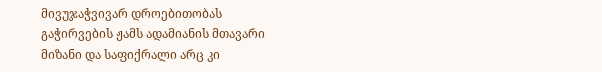მივუჯაჭვივარ დროებითობას გაჭირვების ჟამს ადამიანის მთავარი მიზანი და საფიქრალი არც კი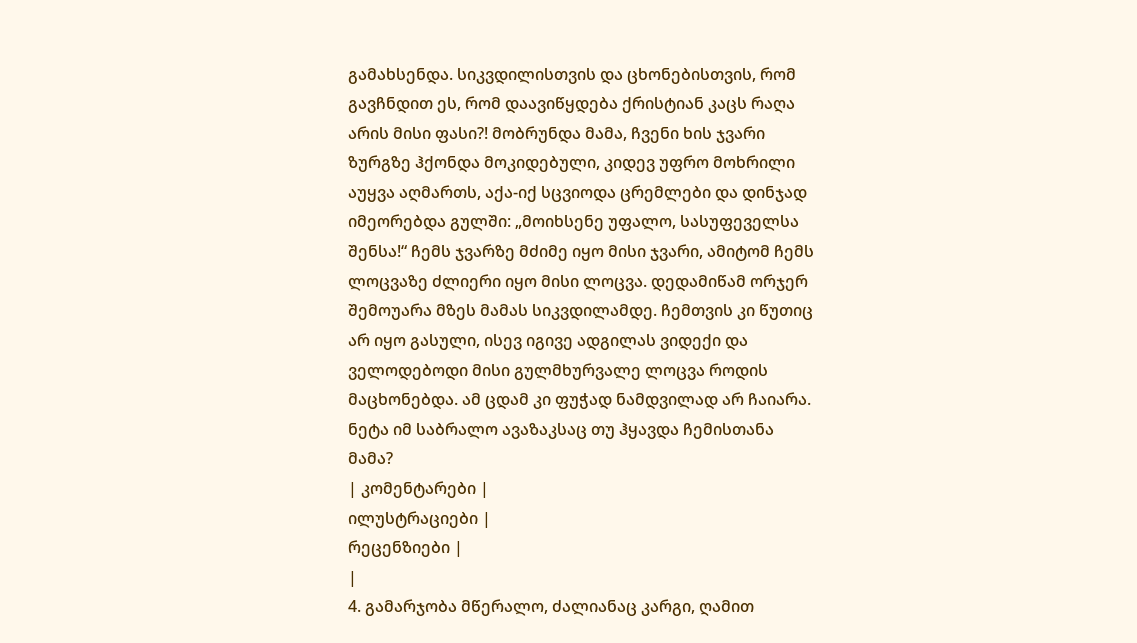გამახსენდა. სიკვდილისთვის და ცხონებისთვის, რომ გავჩნდით ეს, რომ დაავიწყდება ქრისტიან კაცს რაღა არის მისი ფასი?! მობრუნდა მამა, ჩვენი ხის ჯვარი ზურგზე ჰქონდა მოკიდებული, კიდევ უფრო მოხრილი აუყვა აღმართს, აქა-იქ სცვიოდა ცრემლები და დინჯად იმეორებდა გულში: „მოიხსენე უფალო, სასუფეველსა შენსა!“ ჩემს ჯვარზე მძიმე იყო მისი ჯვარი, ამიტომ ჩემს ლოცვაზე ძლიერი იყო მისი ლოცვა. დედამიწამ ორჯერ შემოუარა მზეს მამას სიკვდილამდე. ჩემთვის კი წუთიც არ იყო გასული, ისევ იგივე ადგილას ვიდექი და ველოდებოდი მისი გულმხურვალე ლოცვა როდის მაცხონებდა. ამ ცდამ კი ფუჭად ნამდვილად არ ჩაიარა. ნეტა იმ საბრალო ავაზაკსაც თუ ჰყავდა ჩემისთანა მამა?
| კომენტარები |
ილუსტრაციები |
რეცენზიები |
|
4. გამარჯობა მწერალო, ძალიანაც კარგი, ღამით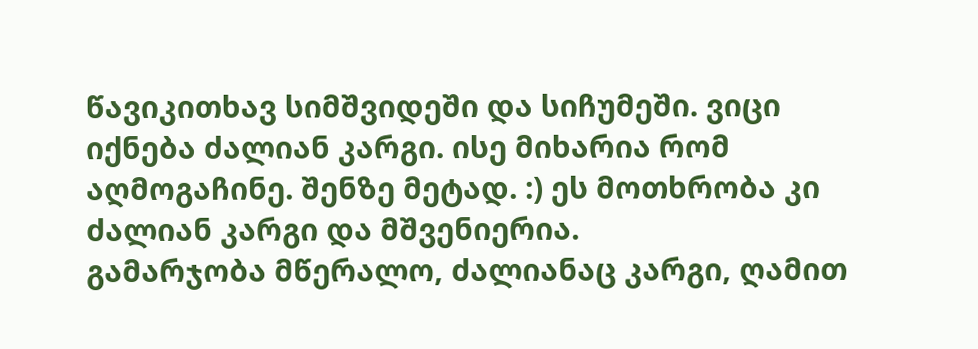წავიკითხავ სიმშვიდეში და სიჩუმეში. ვიცი იქნება ძალიან კარგი. ისე მიხარია რომ აღმოგაჩინე. შენზე მეტად. :) ეს მოთხრობა კი ძალიან კარგი და მშვენიერია.
გამარჯობა მწერალო, ძალიანაც კარგი, ღამით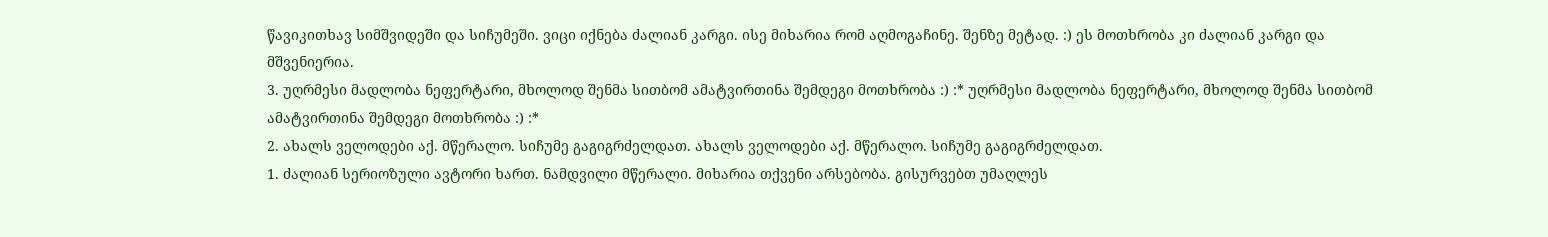წავიკითხავ სიმშვიდეში და სიჩუმეში. ვიცი იქნება ძალიან კარგი. ისე მიხარია რომ აღმოგაჩინე. შენზე მეტად. :) ეს მოთხრობა კი ძალიან კარგი და მშვენიერია.
3. უღრმესი მადლობა ნეფერტარი, მხოლოდ შენმა სითბომ ამატვირთინა შემდეგი მოთხრობა :) :* უღრმესი მადლობა ნეფერტარი, მხოლოდ შენმა სითბომ ამატვირთინა შემდეგი მოთხრობა :) :*
2. ახალს ველოდები აქ. მწერალო. სიჩუმე გაგიგრძელდათ. ახალს ველოდები აქ. მწერალო. სიჩუმე გაგიგრძელდათ.
1. ძალიან სერიოზული ავტორი ხართ. ნამდვილი მწერალი. მიხარია თქვენი არსებობა. გისურვებთ უმაღლეს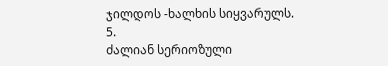ჯილდოს -ხალხის სიყვარულს.
5.
ძალიან სერიოზული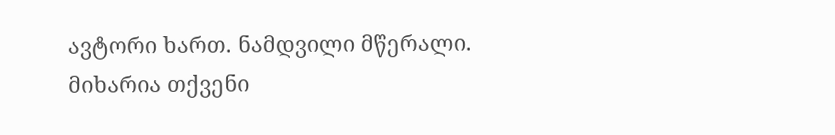ავტორი ხართ. ნამდვილი მწერალი. მიხარია თქვენი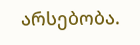არსებობა.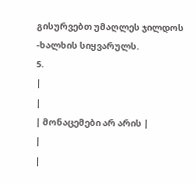გისურვებთ უმაღლეს ჯილდოს -ხალხის სიყვარულს.
5.
|
|
| მონაცემები არ არის |
|
|